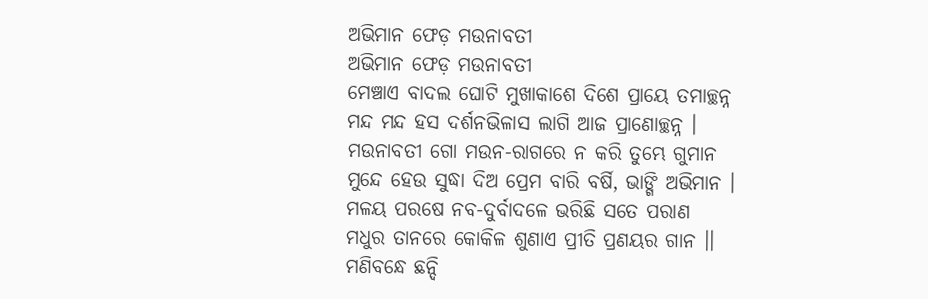ଅଭିମାନ ଫେଡ଼ ମଉନାବତୀ
ଅଭିମାନ ଫେଡ଼ ମଉନାବତୀ
ମେଞ୍ଚାଏ ବାଦଲ ଘୋଟି ମୁଖାକାଶେ ଦିଶେ ପ୍ରାୟେ ତମାଚ୍ଛନ୍ନ
ମନ୍ଦ ମନ୍ଦ ହସ ଦର୍ଶନଭିଳାସ ଲାଗି ଆଜ ପ୍ରାଣୋଚ୍ଛନ୍ନ ।
ମଉନାବତୀ ଗୋ ମଉନ-ରାଗରେ ନ କରି ତୁମ୍ଭେ ଗୁମାନ
ମୁନ୍ଦେ ହେଉ ସୁଦ୍ଧା ଦିଅ ପ୍ରେମ ବାରି ବର୍ଷି, ଭାଙ୍ଗି ଅଭିମାନ ।
ମଳୟ ପରଷେ ନବ-ଦୁର୍ବାଦଳେ ଭରିଛି ସତେ ପରାଣ
ମଧୁର ତାନରେ କୋକିଳ ଶୁଣାଏ ପ୍ରୀତି ପ୍ରଣୟର ଗାନ ।।
ମଣିବନ୍ଧେ ଛନ୍ଦି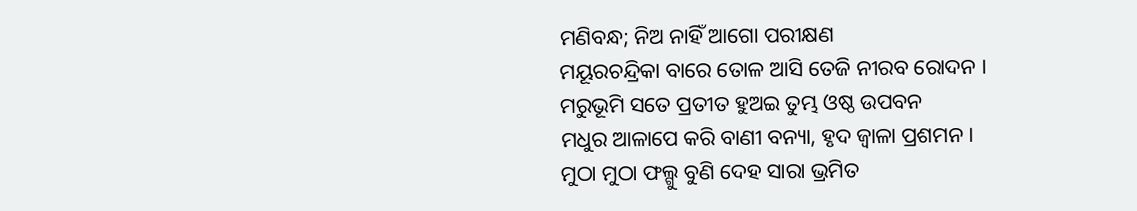ମଣିବନ୍ଧ; ନିଅ ନାହିଁ ଆଗୋ ପରୀକ୍ଷଣ
ମୟୂରଚନ୍ଦ୍ରିକା ବାରେ ତୋଳ ଆସି ତେଜି ନୀରବ ରୋଦନ ।
ମରୁଭୂମି ସତେ ପ୍ରତୀତ ହୁଅଇ ତୁମ୍ଭ ଓଷ୍ଠ ଉପବନ
ମଧୁର ଆଳାପେ କରି ବାଣୀ ବନ୍ୟା, ହୃଦ ଜ୍ୱାଳା ପ୍ରଶମନ ।
ମୁଠା ମୁଠା ଫଲ୍ଗୁ ବୁଣି ଦେହ ସାରା ଭ୍ରମିତ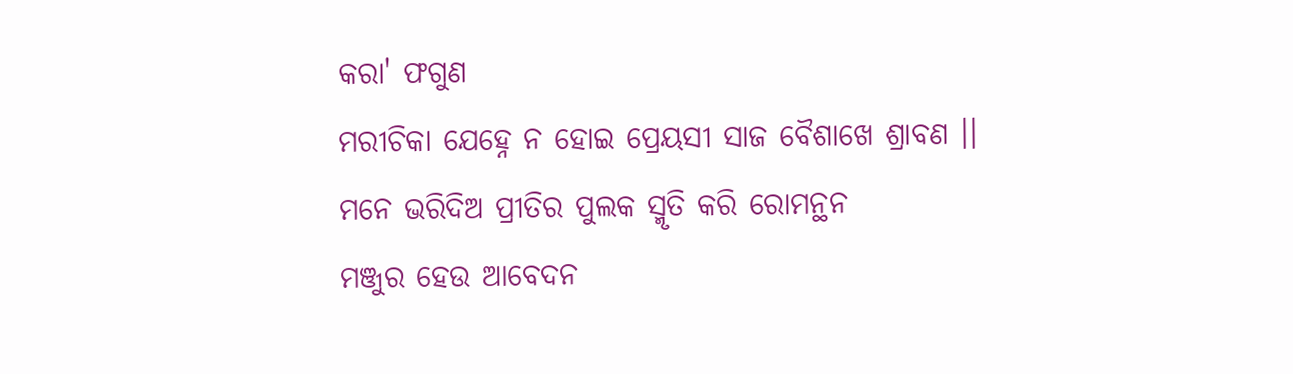କରା' ଫଗୁଣ
ମରୀଚିକା ଯେହ୍ନେ ନ ହୋଇ ପ୍ରେୟସୀ ସାଜ ବୈଶାଖେ ଶ୍ରାବଣ ।।
ମନେ ଭରିଦିଅ ପ୍ରୀତିର ପୁଲକ ସ୍ମୃତି କରି ରୋମନ୍ଥନ
ମଞ୍ଜୁର ହେଉ ଆବେଦନ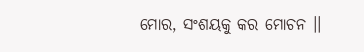ମୋର, ସଂଶୟକୁ କର ମୋଚନ ।।